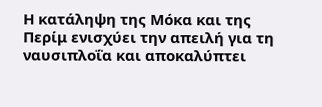Η κατάληψη της Μόκα και της Περίμ ενισχύει την απειλή για τη ναυσιπλοΐα και αποκαλύπτει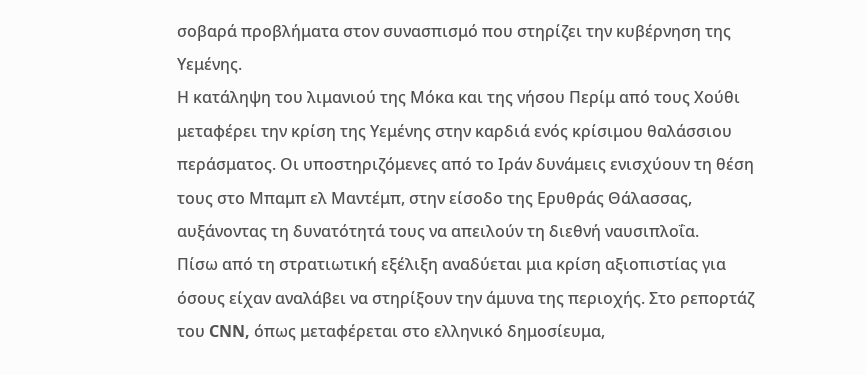σοβαρά προβλήματα στον συνασπισμό που στηρίζει την κυβέρνηση της Υεμένης.
Η κατάληψη του λιμανιού της Μόκα και της νήσου Περίμ από τους Χούθι μεταφέρει την κρίση της Υεμένης στην καρδιά ενός κρίσιμου θαλάσσιου περάσματος. Οι υποστηριζόμενες από το Ιράν δυνάμεις ενισχύουν τη θέση τους στο Μπαμπ ελ Μαντέμπ, στην είσοδο της Ερυθράς Θάλασσας, αυξάνοντας τη δυνατότητά τους να απειλούν τη διεθνή ναυσιπλοΐα.
Πίσω από τη στρατιωτική εξέλιξη αναδύεται μια κρίση αξιοπιστίας για όσους είχαν αναλάβει να στηρίξουν την άμυνα της περιοχής. Στο ρεπορτάζ του CNN, όπως μεταφέρεται στο ελληνικό δημοσίευμα,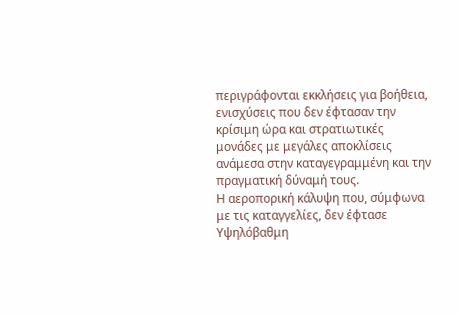περιγράφονται εκκλήσεις για βοήθεια, ενισχύσεις που δεν έφτασαν την κρίσιμη ώρα και στρατιωτικές μονάδες με μεγάλες αποκλίσεις ανάμεσα στην καταγεγραμμένη και την πραγματική δύναμή τους.
Η αεροπορική κάλυψη που, σύμφωνα με τις καταγγελίες, δεν έφτασε
Υψηλόβαθμη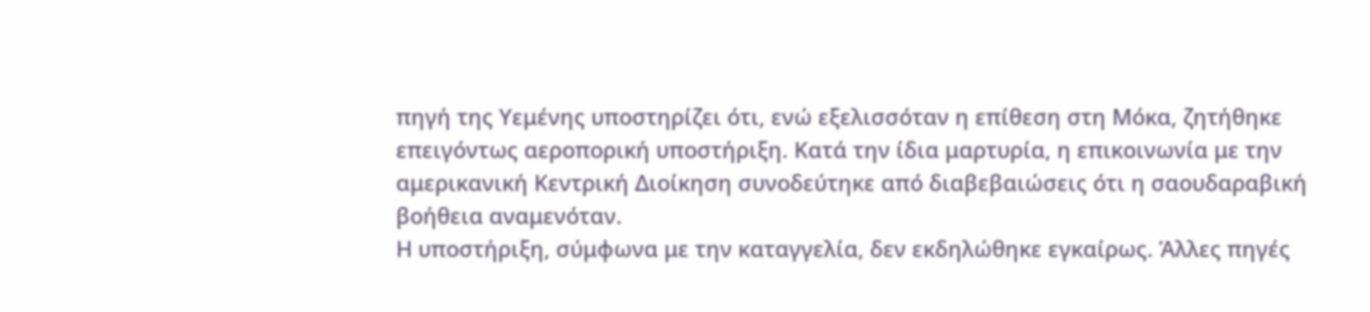πηγή της Υεμένης υποστηρίζει ότι, ενώ εξελισσόταν η επίθεση στη Μόκα, ζητήθηκε επειγόντως αεροπορική υποστήριξη. Κατά την ίδια μαρτυρία, η επικοινωνία με την αμερικανική Κεντρική Διοίκηση συνοδεύτηκε από διαβεβαιώσεις ότι η σαουδαραβική βοήθεια αναμενόταν.
Η υποστήριξη, σύμφωνα με την καταγγελία, δεν εκδηλώθηκε εγκαίρως. Άλλες πηγές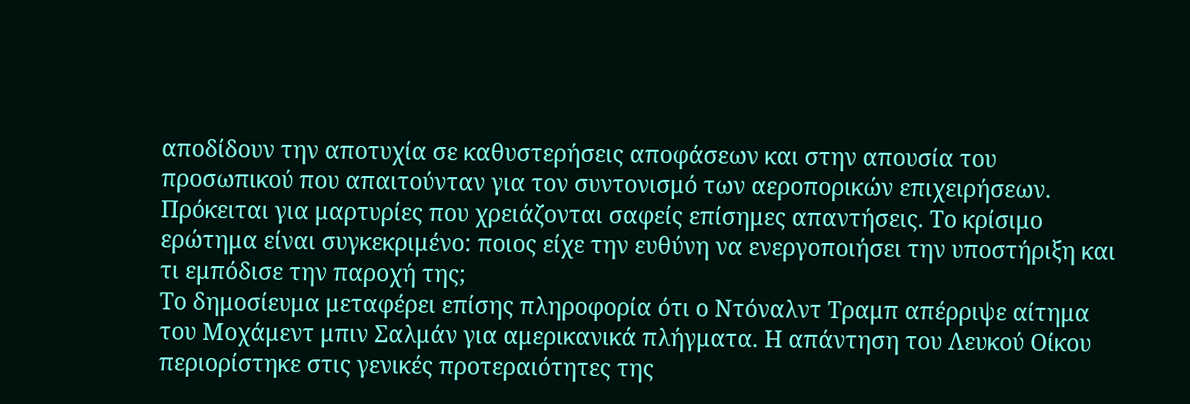αποδίδουν την αποτυχία σε καθυστερήσεις αποφάσεων και στην απουσία του προσωπικού που απαιτούνταν για τον συντονισμό των αεροπορικών επιχειρήσεων.
Πρόκειται για μαρτυρίες που χρειάζονται σαφείς επίσημες απαντήσεις. Το κρίσιμο ερώτημα είναι συγκεκριμένο: ποιος είχε την ευθύνη να ενεργοποιήσει την υποστήριξη και τι εμπόδισε την παροχή της;
Το δημοσίευμα μεταφέρει επίσης πληροφορία ότι ο Ντόναλντ Τραμπ απέρριψε αίτημα του Μοχάμεντ μπιν Σαλμάν για αμερικανικά πλήγματα. Η απάντηση του Λευκού Οίκου περιορίστηκε στις γενικές προτεραιότητες της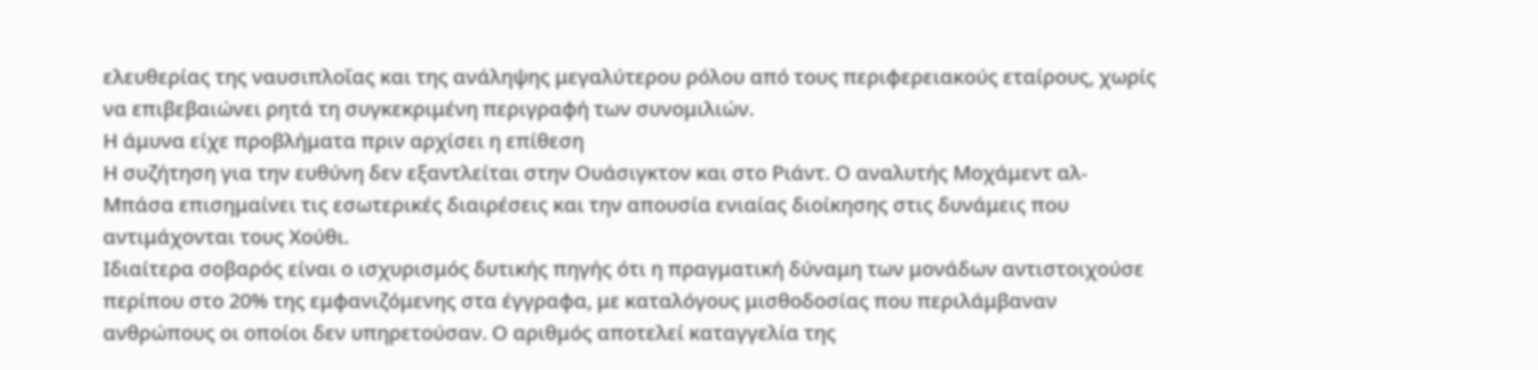ελευθερίας της ναυσιπλοΐας και της ανάληψης μεγαλύτερου ρόλου από τους περιφερειακούς εταίρους, χωρίς να επιβεβαιώνει ρητά τη συγκεκριμένη περιγραφή των συνομιλιών.
Η άμυνα είχε προβλήματα πριν αρχίσει η επίθεση
Η συζήτηση για την ευθύνη δεν εξαντλείται στην Ουάσιγκτον και στο Ριάντ. Ο αναλυτής Μοχάμεντ αλ-Μπάσα επισημαίνει τις εσωτερικές διαιρέσεις και την απουσία ενιαίας διοίκησης στις δυνάμεις που αντιμάχονται τους Χούθι.
Ιδιαίτερα σοβαρός είναι ο ισχυρισμός δυτικής πηγής ότι η πραγματική δύναμη των μονάδων αντιστοιχούσε περίπου στο 20% της εμφανιζόμενης στα έγγραφα, με καταλόγους μισθοδοσίας που περιλάμβαναν ανθρώπους οι οποίοι δεν υπηρετούσαν. Ο αριθμός αποτελεί καταγγελία της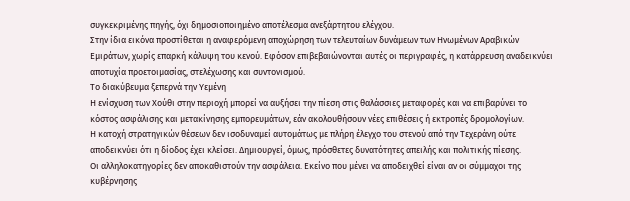συγκεκριμένης πηγής, όχι δημοσιοποιημένο αποτέλεσμα ανεξάρτητου ελέγχου.
Στην ίδια εικόνα προστίθεται η αναφερόμενη αποχώρηση των τελευταίων δυνάμεων των Ηνωμένων Αραβικών Εμιράτων, χωρίς επαρκή κάλυψη του κενού. Εφόσον επιβεβαιώνονται αυτές οι περιγραφές, η κατάρρευση αναδεικνύει αποτυχία προετοιμασίας, στελέχωσης και συντονισμού.
Το διακύβευμα ξεπερνά την Υεμένη
Η ενίσχυση των Χούθι στην περιοχή μπορεί να αυξήσει την πίεση στις θαλάσσιες μεταφορές και να επιβαρύνει το κόστος ασφάλισης και μετακίνησης εμπορευμάτων, εάν ακολουθήσουν νέες επιθέσεις ή εκτροπές δρομολογίων.
Η κατοχή στρατηγικών θέσεων δεν ισοδυναμεί αυτομάτως με πλήρη έλεγχο του στενού από την Τεχεράνη ούτε αποδεικνύει ότι η δίοδος έχει κλείσει. Δημιουργεί, όμως, πρόσθετες δυνατότητες απειλής και πολιτικής πίεσης.
Οι αλληλοκατηγορίες δεν αποκαθιστούν την ασφάλεια. Εκείνο που μένει να αποδειχθεί είναι αν οι σύμμαχοι της κυβέρνησης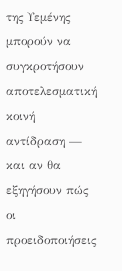της Υεμένης μπορούν να συγκροτήσουν αποτελεσματική κοινή αντίδραση — και αν θα εξηγήσουν πώς οι προειδοποιήσεις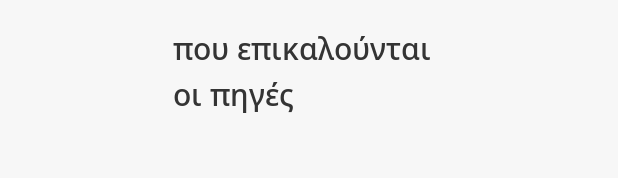που επικαλούνται οι πηγές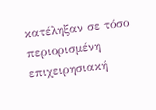κατέληξαν σε τόσο περιορισμένη επιχειρησιακή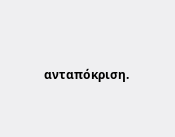ανταπόκριση.